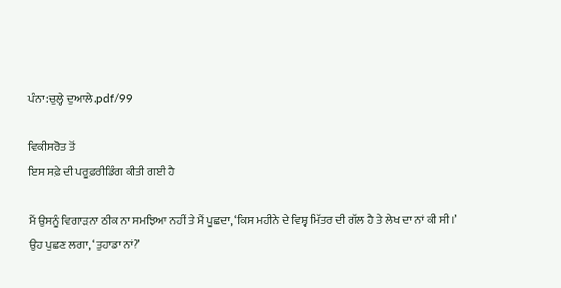ਪੰਨਾ:ਚੁਲ੍ਹੇ ਦੁਆਲੇ.pdf/99

ਵਿਕੀਸਰੋਤ ਤੋਂ
ਇਸ ਸਫ਼ੇ ਦੀ ਪਰੂਫ਼ਰੀਡਿੰਗ ਕੀਤੀ ਗਈ ਹੈ

ਮੈਂ ਉਸਨੂੰ ਵਿਗਾੜਨਾ ਠੀਕ ਨਾ ਸਮਝਿਆ ਨਹੀਂ ਤੇ ਮੈਂ ਪੂਛਦਾ, ‘ਕਿਸ ਮਹੀਨੇ ਦੇ ਵਿਸ਼੍ਵ ਮਿੱਤਰ ਦੀ ਗੱਲ ਹੈ ਤੇ ਲੇਖ ਦਾ ਨਾਂ ਕੀ ਸੀ।’
ਉਹ ਪੁਛਣ ਲਗਾ, ‘ਤੁਹਾਡਾ ਨਾਂ?’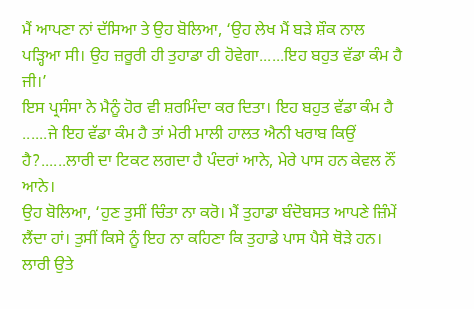ਮੈਂ ਆਪਣਾ ਨਾਂ ਦੱਸਿਆ ਤੇ ਉਹ ਬੋਲਿਆ, ‘ਉਹ ਲੇਖ ਮੈਂ ਬੜੇ ਸ਼ੌਕ ਨਾਲ ਪੜ੍ਹਿਆ ਸੀ। ਉਹ ਜ਼ਰੂਰੀ ਹੀ ਤੁਹਾਡਾ ਹੀ ਹੋਵੇਗਾ......ਇਹ ਬਹੁਤ ਵੱਡਾ ਕੰਮ ਹੈ ਜੀ।’
ਇਸ ਪ੍ਰਸੰਸਾ ਨੇ ਮੈਨੂੰ ਹੋਰ ਵੀ ਸ਼ਰਮਿੰਦਾ ਕਰ ਦਿਤਾ। ਇਹ ਬਹੁਤ ਵੱਡਾ ਕੰਮ ਹੈ ......ਜੇ ਇਹ ਵੱਡਾ ਕੰਮ ਹੈ ਤਾਂ ਮੇਰੀ ਮਾਲੀ ਹਾਲਤ ਐਨੀ ਖਰਾਬ ਕਿਉਂ ਹੈ?......ਲਾਰੀ ਦਾ ਟਿਕਟ ਲਗਦਾ ਹੈ ਪੰਦਰਾਂ ਆਨੇ, ਮੇਰੇ ਪਾਸ ਹਨ ਕੇਵਲ ਨੌਂ ਆਨੇ।
ਉਹ ਬੋਲਿਆ, ‘ਹੁਣ ਤੁਸੀਂ ਚਿੰਤਾ ਨਾ ਕਰੋ। ਮੈਂ ਤੁਹਾਡਾ ਬੰਦੋਬਸਤ ਆਪਣੇ ਜ਼ਿੰਮੇਂ ਲੈਂਦਾ ਹਾਂ। ਤੁਸੀਂ ਕਿਸੇ ਨੂੰ ਇਹ ਨਾ ਕਹਿਣਾ ਕਿ ਤੁਹਾਡੇ ਪਾਸ ਪੈਸੇ ਥੋੜੇ ਹਨ। ਲਾਰੀ ਉਤੇ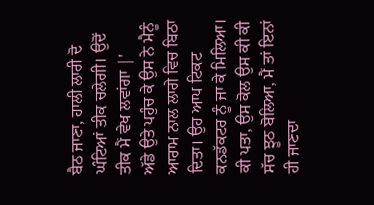ਬੈਠ ਜਾਣਾ, ਹਾਲੀ ਲਾਰੀ ਦੋ ਘੰਟਿਆਂ ਤੀਕ ਚਲੇਗੀ। ਉਦੋਂ ਤੀਕ ਮੈਂ ਵੇਖ ਲਵਾਂਗਾ |'
ਅੱਡੇ ਉਤੇ ਪਹੁੰਚ ਕੇ ਉਸ ਨੇ ਮੈਨੂੰ ਆਰਾਮ ਨਾਲ ਲਾਗੇ ਵਿਚ ਬਿਠਾ ਦਿਤਾ। ਉਹ ਆਪ ਟਿਕਟ ਕਨਡੱਕਟਰ ਨੂੰ ਜਾ ਕੇ ਮਿਲਿਆ। ਕੀ ਪਤਾ, ਉਸ ਕੋਲ ਉਸ ਕੀ ਕੀ ਸੱਚ ਝੂਠ ਬੋਲਿਆ, ਮੈਂ ਤਾਂ ਇਨਾਂ ਹੀ ਜਾਣਦਾ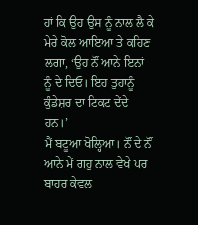ਹਾਂ ਕਿ ਉਹ ਉਸ ਨੂੰ ਨਾਲ ਲੈ ਕੇ ਮੇਰੇ ਕੋਲ ਆਇਆ ਤੇ ਕਹਿਣ ਲਗਾ, ‘ਉਹ ਨੌਂ ਆਨੇ ਇਨਾਂ ਨੂੰ ਦੇ ਦਿਓ। ਇਹ ਤੁਹਾਨੂੰ ਕੁੰਡੇਸ਼ਰ ਦਾ ਟਿਕਟ ਦੇਂਦੇ ਹਨ।’
ਮੈਂ ਬਟੂਆ ਖੋਲ੍ਹਿਆ। ਨੌਂ ਦੇ ਨੌਂ ਆਨੇ ਮੇਂ ਗਹੁ ਨਾਲ ਵੇਖੇ ਪਰ ਬਾਹਰ ਕੇਵਲ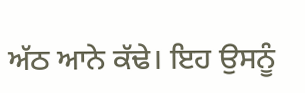ਅੱਠ ਆਨੇ ਕੱਢੇ। ਇਹ ਉਸਨੂੰ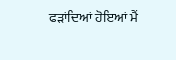ਫੜਾਂਦਿਆਂ ਹੋਇਆਂ ਮੈਂ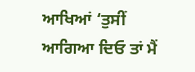ਆਖਿਆਂ ‘ਤੁਸੀਂ ਆਗਿਆ ਦਿਓ ਤਾਂ ਮੈਂ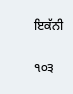ਇਕੱਨੀ

੧੦੩